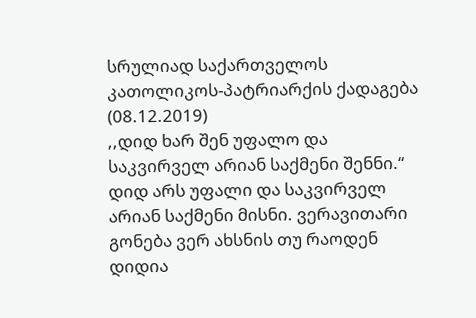სრულიად საქართველოს კათოლიკოს-პატრიარქის ქადაგება (08.12.2019)
,,დიდ ხარ შენ უფალო და საკვირველ არიან საქმენი შენნი.“
დიდ არს უფალი და საკვირველ არიან საქმენი მისნი. ვერავითარი გონება ვერ ახსნის თუ რაოდენ დიდია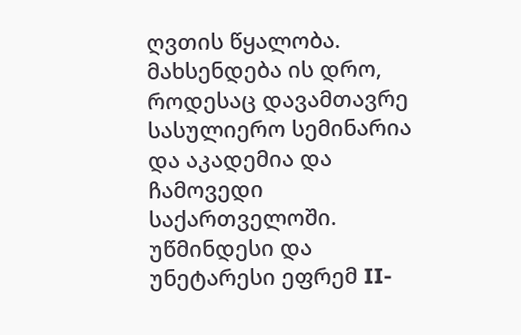ღვთის წყალობა. მახსენდება ის დრო, როდესაც დავამთავრე სასულიერო სემინარია და აკადემია და ჩამოვედი საქართველოში. უწმინდესი და უნეტარესი ეფრემ II-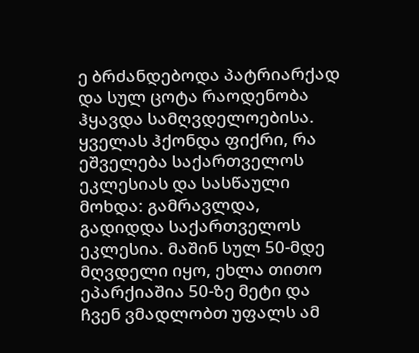ე ბრძანდებოდა პატრიარქად და სულ ცოტა რაოდენობა ჰყავდა სამღვდელოებისა. ყველას ჰქონდა ფიქრი, რა ეშველება საქართველოს ეკლესიას და სასწაული მოხდა: გამრავლდა, გადიდდა საქართველოს ეკლესია. მაშინ სულ 50-მდე მღვდელი იყო, ეხლა თითო ეპარქიაშია 50-ზე მეტი და ჩვენ ვმადლობთ უფალს ამ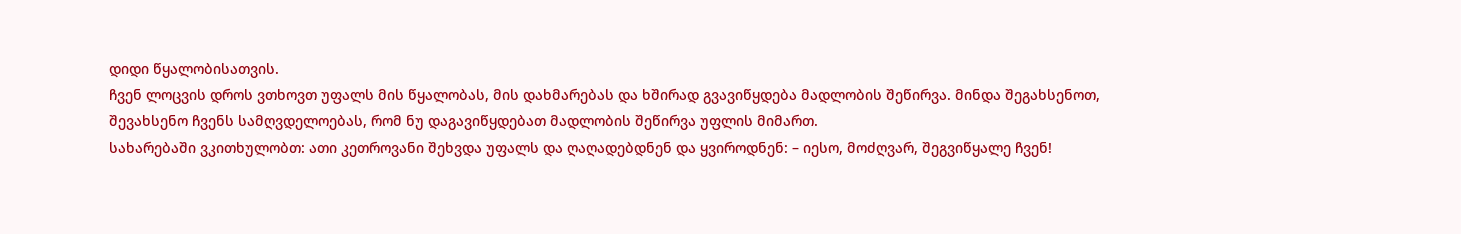დიდი წყალობისათვის.
ჩვენ ლოცვის დროს ვთხოვთ უფალს მის წყალობას, მის დახმარებას და ხშირად გვავიწყდება მადლობის შეწირვა. მინდა შეგახსენოთ, შევახსენო ჩვენს სამღვდელოებას, რომ ნუ დაგავიწყდებათ მადლობის შეწირვა უფლის მიმართ.
სახარებაში ვკითხულობთ: ათი კეთროვანი შეხვდა უფალს და ღაღადებდნენ და ყვიროდნენ: – იესო, მოძღვარ, შეგვიწყალე ჩვენ!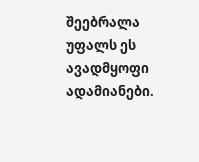შეებრალა უფალს ეს ავადმყოფი ადამიანები.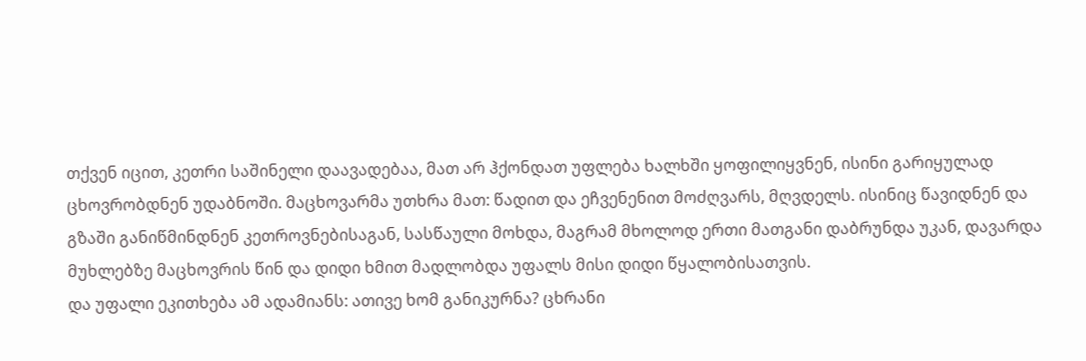თქვენ იცით, კეთრი საშინელი დაავადებაა, მათ არ ჰქონდათ უფლება ხალხში ყოფილიყვნენ, ისინი გარიყულად ცხოვრობდნენ უდაბნოში. მაცხოვარმა უთხრა მათ: წადით და ეჩვენენით მოძღვარს, მღვდელს. ისინიც წავიდნენ და გზაში განიწმინდნენ კეთროვნებისაგან, სასწაული მოხდა, მაგრამ მხოლოდ ერთი მათგანი დაბრუნდა უკან, დავარდა მუხლებზე მაცხოვრის წინ და დიდი ხმით მადლობდა უფალს მისი დიდი წყალობისათვის.
და უფალი ეკითხება ამ ადამიანს: ათივე ხომ განიკურნა? ცხრანი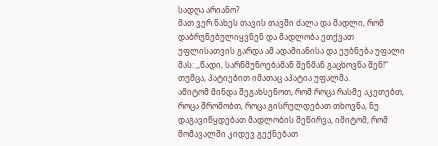სადღა არიანო?
მათ ვერ ნახეს თავის თავში ძალა და მადლი, რომ დაბრუნებულიყვნენ და მადლობა ეთქვათ უფლისათვის გარდა ამ ადამიანისა და ეუბნება უფალი მას: ,,წადი, სარწმუნოებამან შენმან გაცხოვნა შენ!“ თუმცა, პატიებით იმათაც აპატია უფალმა.
ამიტომ მინდა შეგახსენოთ, რომ როცა რასმე აკეთებთ, როცა შრომობთ, როცა გისრულდებათ თხოვნა, ნუ დაგავიწყდებათ მადლობის შეწირვა, იმიტომ, რომ მომავალში კიდევ გექნებათ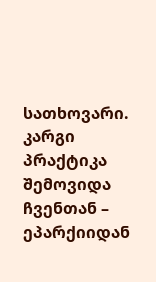სათხოვარი.
კარგი პრაქტიკა შემოვიდა ჩვენთან – ეპარქიიდან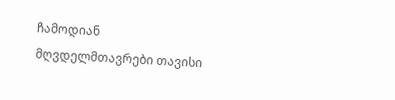ჩამოდიან მღვდელმთავრები თავისი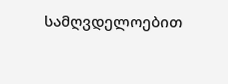სამღვდელოებით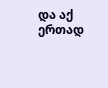და აქ ერთად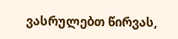ვასრულებთ წირვას,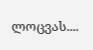ლოცვას....